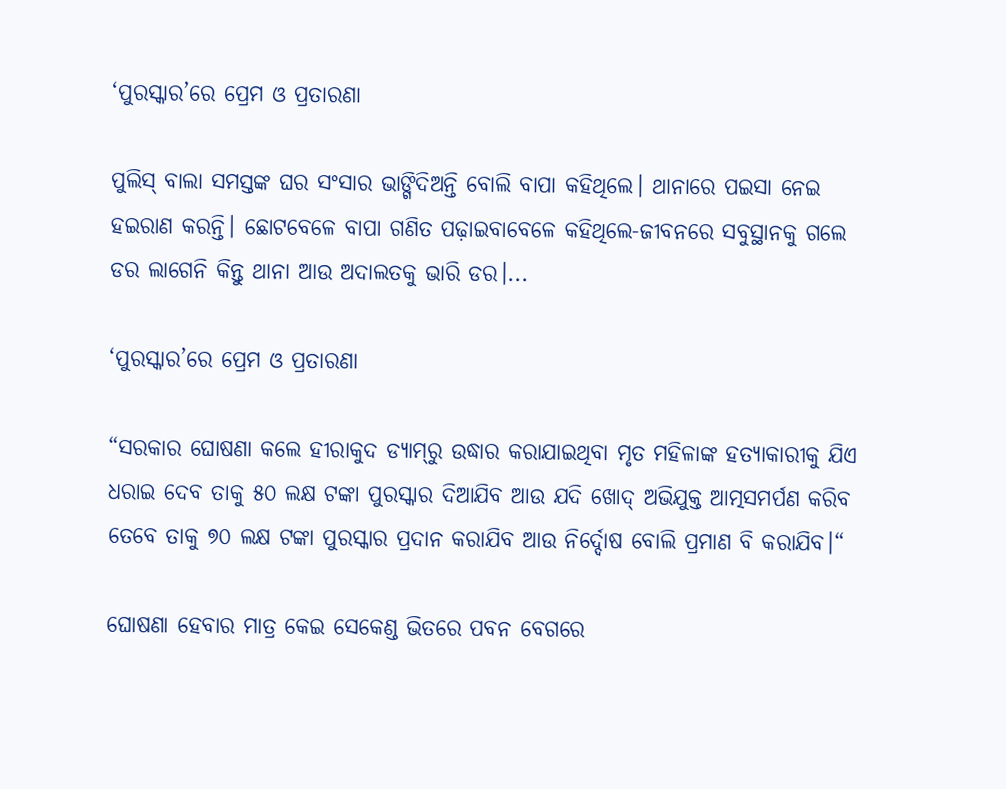‘ପୁରସ୍କାର’ରେ ପ୍ରେମ ଓ ପ୍ରତାରଣା

ପୁଲିସ୍ ବାଲା ସମସ୍ତଙ୍କ ଘର ସଂସାର ଭାଙ୍ଗିଦିଅନ୍ତି ବୋଲି ବାପା କହିଥିଲେ। ଥାନାରେ ପଇସା ନେଇ ହଇରାଣ କରନ୍ତି। ଛୋଟବେଳେ ବାପା ଗଣିତ ପଢ଼ାଇବାବେଳେ କହିଥିଲେ-ଜୀବନରେ ସବୁସ୍ଥାନକୁ ଗଲେ ଡର ଲାଗେନି କିନ୍ତୁ ଥାନା ଆଉ ଅଦାଲତକୁ ଭାରି ଡର।...

‘ପୁରସ୍କାର’ରେ ପ୍ରେମ ଓ ପ୍ରତାରଣା

“ସରକାର ଘୋଷଣା କଲେ ହୀରାକୁଦ ଡ୍ୟାମ୍‌ରୁ ଉଦ୍ଧାର କରାଯାଇଥିବା ମୃତ ମହିଳାଙ୍କ ହତ୍ୟାକାରୀକୁ ଯିଏ ଧରାଇ ଦେବ ତାକୁ ୫୦ ଲକ୍ଷ ଟଙ୍କା ପୁରସ୍କାର ଦିଆଯିବ ଆଉ ଯଦି ଖୋଦ୍‍ ଅଭିଯୁକ୍ତ ଆତ୍ମସମର୍ପଣ କରିବ ତେବେ ତାକୁ ୭୦ ଲକ୍ଷ ଟଙ୍କା ପୁରସ୍କାର ପ୍ରଦାନ କରାଯିବ ଆଉ ନିର୍ଦ୍ଦୋଷ ବୋଲି ପ୍ରମାଣ ବି କରାଯିବ।“

ଘୋଷଣା ହେବାର ମାତ୍ର କେଇ ସେକେଣ୍ଡ ଭିତରେ ପବନ ବେଗରେ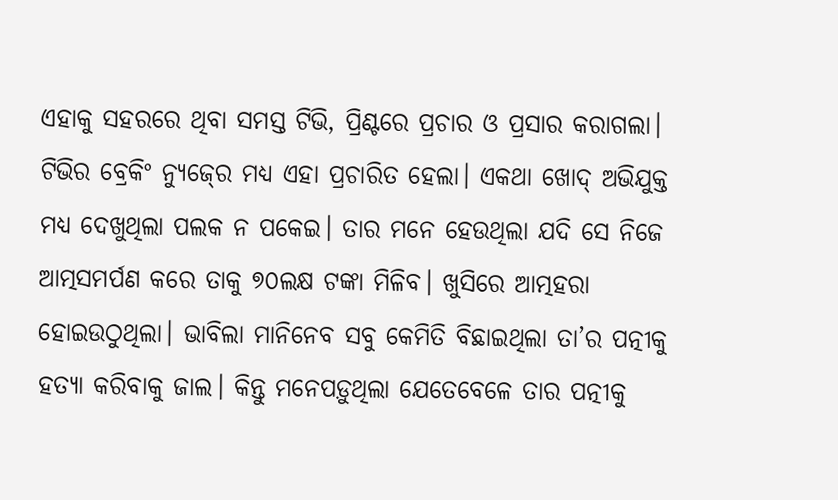ଏହାକୁ ସହରରେ ଥିବା ସମସ୍ତ ଟିଭି, ପ୍ରିଣ୍ଟରେ ପ୍ରଚାର ଓ ପ୍ରସାର କରାଗଲା। ଟିଭିର ବ୍ରେକିଂ ନ୍ୟୁଜ୍‍ରେ ମଧ୍ୟ ଏହା ପ୍ରଚାରିତ ହେଲା। ଏକଥା ଖୋଦ୍‍ ଅଭିଯୁକ୍ତ ମଧ୍ୟ ଦେଖୁଥିଲା ପଲକ ନ ପକେଇ। ତାର ମନେ ହେଉଥିଲା ଯଦି ସେ ନିଜେ ଆତ୍ମସମର୍ପଣ କରେ ତାକୁ ୭୦ଲକ୍ଷ ଟଙ୍କା ମିଳିବ। ଖୁସିରେ ଆତ୍ମହରା ହୋଇଉଠୁଥିଲା। ଭାବିଲା ମାନିନେବ ସବୁ କେମିତି ବିଛାଇଥିଲା ତା’ର ପତ୍ନୀକୁ ହତ୍ୟା କରିବାକୁ ଜାଲ। କିନ୍ତୁ ମନେପଡ଼ୁଥିଲା ଯେତେବେଳେ ତାର ପତ୍ନୀକୁ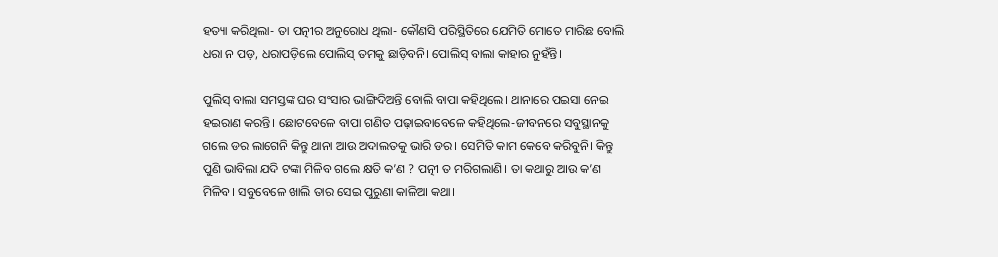ହତ୍ୟା କରିଥିଲା- ତା ପତ୍ନୀର ଅନୁରୋଧ ଥିଲା- କୌଣସି ପରିସ୍ଥିତିରେ ଯେମିତି ମୋତେ ମାରିଛ ବୋଲି ଧରା ନ ପଡ଼, ଧରାପଡ଼ିଲେ ପୋଲିସ୍‍ ତମକୁ ଛାଡ଼ିବନି। ପୋଲିସ୍‍ ବାଲା କାହାର ନୁହଁନ୍ତି।

ପୁଲିସ୍‍ ବାଲା ସମସ୍ତଙ୍କ ଘର ସଂସାର ଭାଙ୍ଗିଦିଅନ୍ତି ବୋଲି ବାପା କହିଥିଲେ। ଥାନାରେ ପଇସା ନେଇ ହଇରାଣ କରନ୍ତି। ଛୋଟବେଳେ ବାପା ଗଣିତ ପଢ଼ାଇବାବେଳେ କହିଥିଲେ-ଜୀବନରେ ସବୁସ୍ଥାନକୁ ଗଲେ ଡର ଲାଗେନି କିନ୍ତୁ ଥାନା ଆଉ ଅଦାଲତକୁ ଭାରି ଡର। ସେମିତି କାମ କେବେ କରିବୁନି। କିନ୍ତୁ ପୁଣି ଭାବିଲା ଯଦି ଟଙ୍କା ମିଳିବ ଗଲେ କ୍ଷତି କ’ଣ ? ପତ୍ନୀ ତ ମରିଗଲାଣି। ତା କଥାରୁ ଆଉ କ’ଣ ମିଳିବ। ସବୁବେଳେ ଖାଲି ତାର ସେଇ ପୁରୁଣା କାଳିଆ କଥା।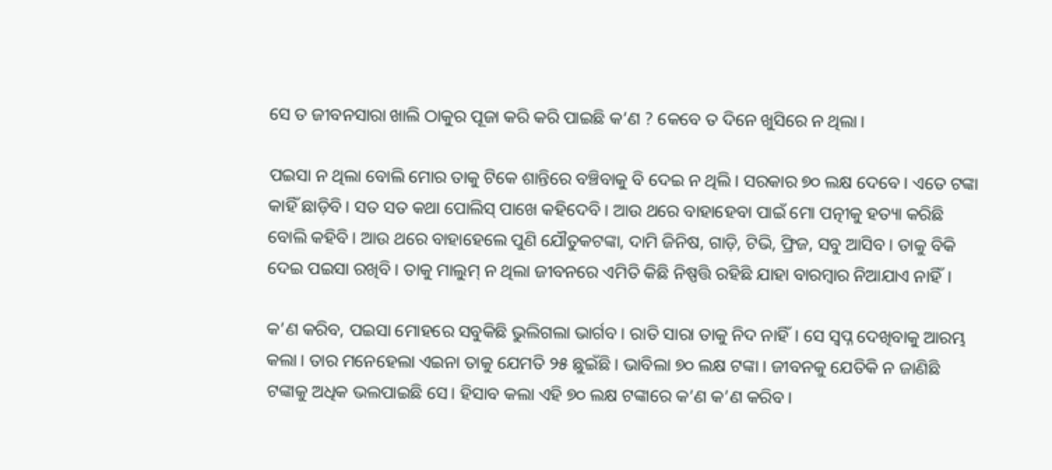ସେ ତ ଜୀବନସାରା ଖାଲି ଠାକୁର ପୂଜା କରି କରି ପାଇଛି କ’ଣ ? କେବେ ତ ଦିନେ ଖୁସିରେ ନ ଥିଲା।

ପଇସା ନ ଥିଲା ବୋଲି ମୋର ତାକୁ ଟିକେ ଶାନ୍ତିରେ ବଞ୍ଚିବାକୁ ବି ଦେଇ ନ ଥିଲି। ସରକାର ୭୦ ଲକ୍ଷ ଦେବେ। ଏତେ ଟଙ୍କା କାହିଁ ଛାଡ଼ିବି। ସତ ସତ କଥା ପୋଲିସ୍‍ ପାଖେ କହିଦେବି। ଆଉ ଥରେ ବାହାହେବା ପାଇଁ ମୋ ପତ୍ନୀକୁ ହତ୍ୟା କରିଛି ବୋଲି କହିବି। ଆଉ ଥରେ ବାହାହେଲେ ପୁଣି ଯୌତୁକଟଙ୍କା, ଦାମି ଜିନିଷ, ଗାଡ଼ି, ଟିଭି, ଫ୍ରିଜ, ସବୁ ଆସିବ। ତାକୁ ବିକି ଦେଇ ପଇସା ରଖିବି। ତାକୁ ମାଲୁମ୍‍ ନ ଥିଲା ଜୀବନରେ ଏମିତି କିଛି ନିଷ୍ପତ୍ତି ରହିଛି ଯାହା ବାରମ୍ବାର ନିଆଯାଏ ନାହିଁ।

କ’ଣ କରିବ, ପଇସା ମୋହରେ ସବୁକିଛି ଭୁଲିଗଲା ଭାର୍ଗବ। ରାତି ସାରା ତାକୁ ନିଦ ନାହିଁ। ସେ ସ୍ୱପ୍ନ ଦେଖିବାକୁ ଆରମ୍ଭ କଲା। ତାର ମନେହେଲା ଏଇନା ତାକୁ ଯେମତି ୨୫ ଛୁଇଁଛି। ଭାବିଲା ୭୦ ଲକ୍ଷ ଟଙ୍କା। ଜୀବନକୁ ଯେତିକି ନ ଜାଣିଛି ଟଙ୍କାକୁ ଅଧିକ ଭଲପାଇଛି ସେ। ହିସାବ କଲା ଏହି ୭୦ ଲକ୍ଷ ଟଙ୍କାରେ କ’ଣ କ’ଣ କରିବ।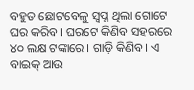ବହୁତ ଛୋଟବେଳୁ ସ୍ୱପ୍ନ ଥିଲା ଗୋଟେ ଘର କରିବ। ଘରଟେ କିଣିବ ସହରରେ ୪୦ ଲକ୍ଷ ଟଙ୍କାରେ। ଗାଡ଼ି କିଣିବ। ଏ ବାଇକ୍‍ ଆଉ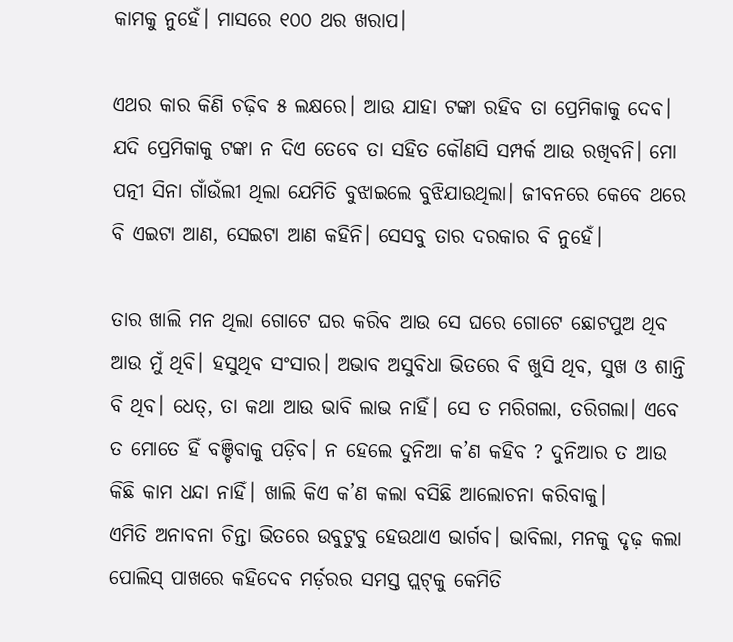କାମକୁ ନୁହେଁ। ମାସରେ ୧୦୦ ଥର ଖରାପ।

ଏଥର କାର କିଣି ଚଢ଼ିବ ୫ ଲକ୍ଷରେ। ଆଉ ଯାହା ଟଙ୍କା ରହିବ ତା ପ୍ରେମିକାକୁ ଦେବ। ଯଦି ପ୍ରେମିକାକୁ ଟଙ୍କା ନ ଦିଏ ତେବେ ତା ସହିତ କୌଣସି ସମ୍ପର୍କ ଆଉ ରଖିବନି। ମୋ ପତ୍ନୀ ସିନା ଗାଁଉଁଲୀ ଥିଲା ଯେମିତି ବୁଝାଇଲେ ବୁଝିଯାଉଥିଲା। ଜୀବନରେ କେବେ ଥରେ ବି ଏଇଟା ଆଣ, ସେଇଟା ଆଣ କହିନି। ସେସବୁ ତାର ଦରକାର ବି ନୁହେଁ।

ତାର ଖାଲି ମନ ଥିଲା ଗୋଟେ ଘର କରିବ ଆଉ ସେ ଘରେ ଗୋଟେ ଛୋଟପୁଅ ଥିବ ଆଉ ମୁଁ ଥିବି। ହସୁଥିବ ସଂସାର। ଅଭାବ ଅସୁବିଧା ଭିତରେ ବି ଖୁସି ଥିବ, ସୁଖ ଓ ଶାନ୍ତି ବି ଥିବ। ଧେତ୍‍, ତା କଥା ଆଉ ଭାବି ଲାଭ ନାହିଁ। ସେ ତ ମରିଗଲା, ତରିଗଲା। ଏବେ ତ ମୋତେ ହିଁ ବଞ୍ଚିବାକୁ ପଡ଼ିବ। ନ ହେଲେ ଦୁନିଆ କ’ଣ କହିବ ? ଦୁନିଆର ତ ଆଉ କିଛି କାମ ଧନ୍ଦା ନାହିଁ। ଖାଲି କିଏ କ’ଣ କଲା ବସିଛି ଆଲୋଚନା କରିବାକୁ।
ଏମିତି ଅନାବନା ଚିନ୍ତା ଭିତରେ ଉବୁଟୁବୁ ହେଉଥାଏ ଭାର୍ଗବ। ଭାବିଲା, ମନକୁ ଦୃଢ଼ କଲା ପୋଲିସ୍‍ ପାଖରେ କହିଦେବ ମର୍ଡ଼ରର ସମସ୍ତ ପ୍ଲଟ୍‍କୁ କେମିତି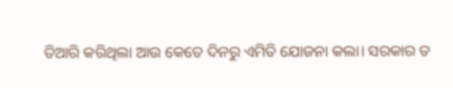ତିଆରି କରିଥିଲା ଆଉ କେତେ ଦିନରୁ ଏମିତି ଯୋଜନା କଲା। ସରକାର ତ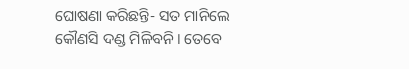ଘୋଷଣା କରିଛନ୍ତି- ସତ ମାନିଲେ କୌଣସି ଦଣ୍ଡ ମିଳିବନି। ତେବେ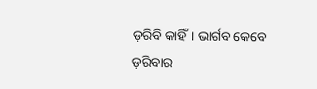ଡ଼ରିବି କାହିଁ। ଭାର୍ଗବ କେବେ ଡ଼ରିବାର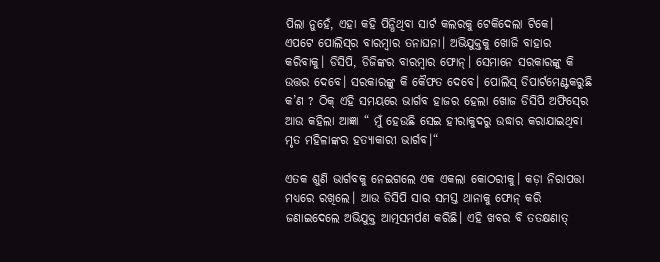ପିଲା ନୁହେଁ, ଏହା କହି ପିନ୍ଧିଥିବା ସାର୍ଟ କଲରକୁ ଟେକିଦେଲା ଟିକେ।
ଏପଟେ ପୋଲିସ୍‍ର ବାରମ୍ବାର ତନାଘନା। ଅଭିଯୁକ୍ତକୁ ଖୋଜି ବାହାର କରିବାକୁ। ଡିସିପି, ଡିଜିଙ୍କର ବାରମ୍ବାର ଫୋନ୍‍। ସେମାନେ ସରକାରଙ୍କୁ କି ଉତ୍ତର ଦେବେ। ସରକାରଙ୍କୁ କି କୈଫତ ଦେବେ। ପୋଲିସ୍‍ ଡିପାର୍ଟମେଣ୍ଟକରୁଛି କ’ଣ ? ଠିକ୍‍ ଏହି ସମୟରେ ଭାର୍ଗବ ହାଜର ହେଲା ଖୋଜ ଡିସିପି ଅଫିସ୍‍ରେ ଆଉ କହିଲା ଆଜ୍ଞା “ ମୁଁ ହେଉଛି ସେଇ ହୀରାକୁଦରୁ ଉଦ୍ଧାର କରାଯାଇଥିବା ମୃତ ମହିଳାଙ୍କର ହତ୍ୟାକାରୀ ଭାର୍ଗବ।“

ଏତକ ଶୁଣି ଭାର୍ଗବକୁ ନେଇଗଲେ ଏକ ଏକଲା କୋଠରୀକୁ। କଡ଼ା ନିରାପତ୍ତା ମଧ୍ୟରେ ରଖିଲେ। ଆଉ ଡିସିପି ସାର ସମସ୍ତ ଥାନାକୁ ଫୋନ୍‍ କରି ଜଣାଇଦେଲେ ଅଭିଯୁକ୍ତ ଆତ୍ମସମର୍ପଣ କରିଛି। ଏହି ଖବର ବି ତତକ୍ଷଣାତ୍‍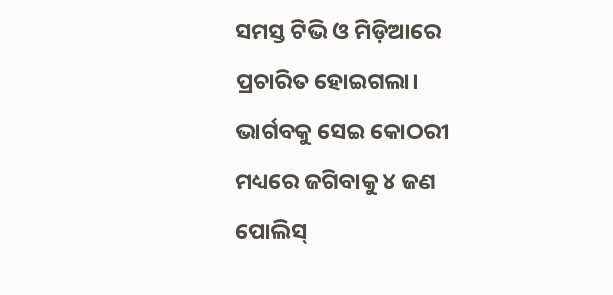ସମସ୍ତ ଟିଭି ଓ ମିଡ଼ିଆରେ ପ୍ରଚାରିତ ହୋଇଗଲା। ଭାର୍ଗବକୁ ସେଇ କୋଠରୀ ମଧ୍ୟରେ ଜଗିବାକୁ ୪ ଜଣ ପୋଲିସ୍‍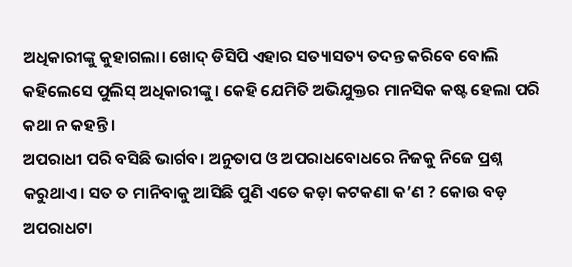ଅଧିକାରୀଙ୍କୁ କୁହାଗଲା। ଖୋଦ୍‍ ଡିସିପି ଏହାର ସତ୍ୟାସତ୍ୟ ତଦନ୍ତ କରିବେ ବୋଲି କହିଲେସେ ପୁଲିସ୍‍ ଅଧିକାରୀଙ୍କୁ। କେହି ଯେମିତି ଅଭିଯୁକ୍ତର ମାନସିକ କଷ୍ଟ ହେଲା ପରି କଥା ନ କହନ୍ତି।
ଅପରାଧୀ ପରି ବସିଛି ଭାର୍ଗବ। ଅନୁତାପ ଓ ଅପରାଧବୋଧରେ ନିଜକୁ ନିଜେ ପ୍ରଶ୍ନ କରୁଥାଏ। ସତ ତ ମାନିବାକୁ ଆସିଛି ପୁଣି ଏତେ କଡ଼ା କଟକଣା କ’ଣ ? କୋଉ ବଡ଼ ଅପରାଧଟା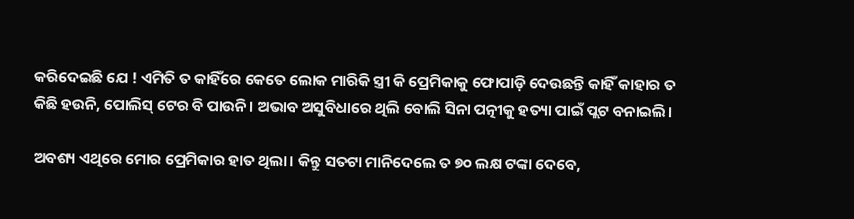କରିଦେଇଛି ଯେ ! ଏମିତି ତ କାହିଁରେ କେତେ ଲୋକ ମାରିକି ସ୍ତ୍ରୀ କି ପ୍ରେମିକାକୁ ଫୋପାଡ଼ି ଦେଉଛନ୍ତି କାହିଁ କାହାର ତ କିଛି ହଉନି, ପୋଲିସ୍‍ ଟେର ବି ପାଉନି। ଅଭାବ ଅସୁବିଧାରେ ଥିଲି ବୋଲି ସିନା ପତ୍ନୀକୁ ହତ୍ୟା ପାଇଁ ପ୍ଲଟ ବନାଇଲି।

ଅବଶ୍ୟ ଏଥିରେ ମୋର ପ୍ରେମିକାର ହାତ ଥିଲା। କିନ୍ତୁ ସତଟା ମାନିଦେଲେ ତ ୭୦ ଲକ୍ଷ ଟଙ୍କା ଦେବେ,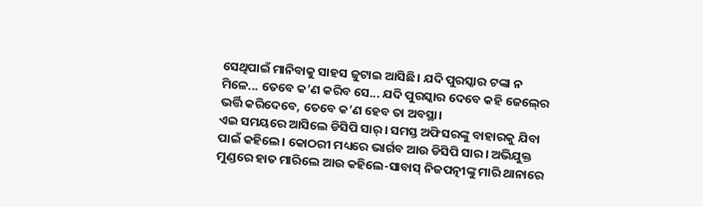ସେଥିପାଇଁ ମାନିବାକୁ ସାହସ ଜୁଟାଇ ଆସିଛି। ଯଦି ପୁରସ୍କାର ଟଙ୍କା ନ ମିଳେ... ତେବେ କ’ଣ କରିବ ସେ... ଯଦି ପୁରସ୍କାର ଦେବେ କହି ଜେଲ୍‍ରେ ଭର୍ତ୍ତି କରିଦେବେ, ତେବେ କ’ଣ ହେବ ତା ଅବସ୍ଥା।
ଏଇ ସମୟରେ ଆସିଲେ ଡିସିପି ସାର୍‍। ସମସ୍ତ ଅଫିସରଙ୍କୁ ବାହାରକୁ ଯିବା ପାଇଁ କହିଲେ। କୋଠରୀ ମଧ୍ୟରେ ଭାର୍ଗବ ଆଉ ଡିସିପି ସାର। ଅଭିଯୁକ୍ତ ମୁଣ୍ଡରେ ହାତ ମାରିଲେ ଆଉ କହିଲେ-ସାବାସ୍‍ ନିଜପତ୍ନୀଙ୍କୁ ମାରି ଥାନାରେ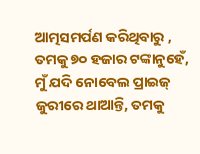ଆତ୍ମସମର୍ପଣ କରିଥିବାରୁ , ତମକୁ ୭୦ ହଜାର ଟଙ୍କାନୁହେଁ, ମୁଁ ଯଦି ନୋବେଲ ପ୍ରାଇଜ୍‍ ଜୁରୀରେ ଥାଆନ୍ତି, ତମକୁ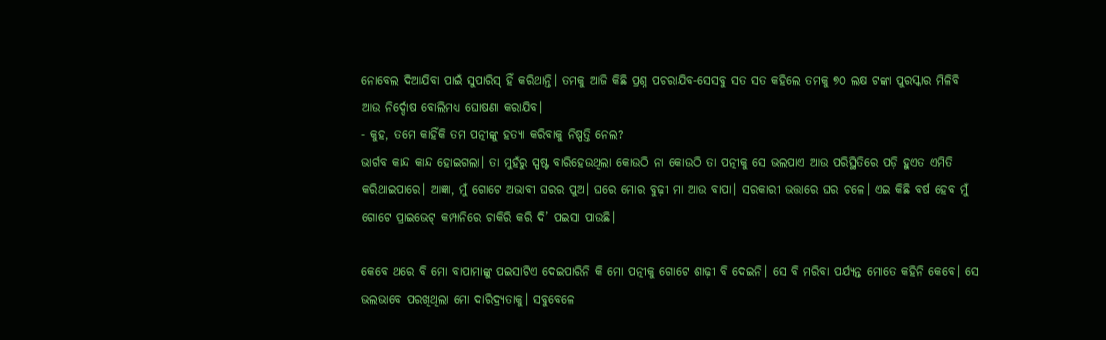ନୋବେଲ ଦିଆଯିବା ପାଇଁ ସୁପାରିସ୍‍ ହିଁ କରିଥାନ୍ତି। ତମକୁ ଆଜି କିଛି ପ୍ରଶ୍ନ ପଚରାଯିବ-ସେସବୁ ସତ ସତ କହିଲେ ତମକୁ ୭୦ ଲକ୍ଷ ଟଙ୍କା ପୁରସ୍କାର ମିଳିବି ଆଉ ନିର୍ଦ୍ଦୋଷ ବୋଲିମଧ୍ୟ ଘୋଷଣା କରାଯିବ।
- କୁହ, ତମେ କାହିଁକି ତମ ପତ୍ନୀଙ୍କୁ ହତ୍ୟା କରିବାକୁ ନିଷ୍ପତ୍ତି ନେଲ?
ଭାର୍ଗବ କାନ୍ଦ କାନ୍ଦ ହୋଇଗଲା। ତା ମୁହଁରୁ ସ୍ପଷ୍ଟ ବାରିହେଉଥିଲା କୋଉଠି ନା କୋଉଠି ତା ପତ୍ନୀକୁ ସେ ଭଲପାଏ ଆଉ ପରିସ୍ଥିତିରେ ପଡ଼ି ହୁଏତ ଏମିତି କରିଥାଇପାରେ। ଆଜ୍ଞା, ମୁଁ ଗୋଟେ ଅଭାବୀ ଘରର ପୁଅ। ଘରେ ମୋର ବୁଢ଼ୀ ମା ଆଉ ବାପା। ସରକାରୀ ଭତ୍ତାରେ ଘର ଚଳେ। ଏଇ କିଛି ବର୍ଷ ହେବ ମୁଁ ଗୋଟେ ପ୍ରାଇଭେଟ୍‍ କମ୍ପାନିରେ ଚାକିରି କରି ଦି’ ପଇସା ପାଉଛି।

କେବେ ଥରେ ବି ମୋ ବାପାମାଙ୍କୁ ପଇସାଟିଏ ଦେଇପାରିନି କି ମୋ ପତ୍ନୀକୁ ଗୋଟେ ଶାଢ଼ୀ ବି ଦେଇନି। ସେ ବି ମରିବା ପର୍ଯ୍ୟନ୍ତ ମୋତେ କହିନି କେବେ। ସେ ଭଲଭାବେ ପରଖିଥିଲା ମୋ ଦାରିଦ୍ର୍ୟତାକୁ। ସବୁବେଳେ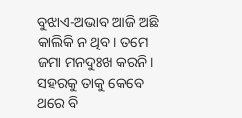ବୁଝାଏ-ଅଭାବ ଆଜି ଅଛି କାଲିକି ନ ଥିବ। ତମେ ଜମା ମନଦୁଃଖ କରନି। ସହରକୁ ତାକୁ କେବେ ଥରେ ବି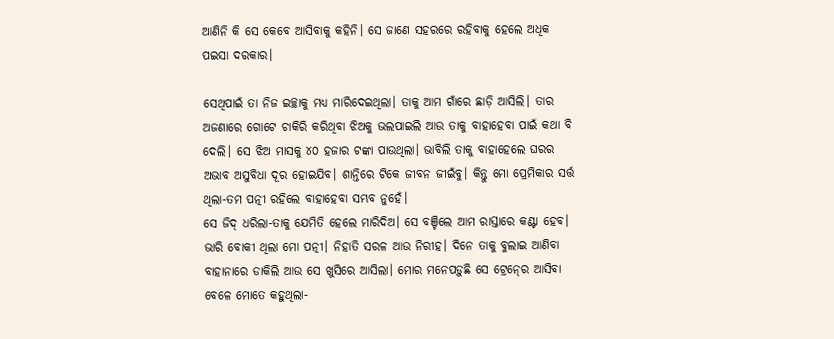ଆଣିନି କି ସେ କେବେ ଆସିବାକୁ କହିନି। ସେ ଜାଣେ ସହରରେ ରହିବାକୁ ହେଲେ ଅଧିକ ପଇସା ଦରକାର।

ସେଥିପାଇଁ ତା ନିଜ ଇଚ୍ଛାକୁ ମଧ୍ୟ ମାରିଦେଇଥିଲା। ତାକୁ ଆମ ଗାଁରେ ଛାଡ଼ି ଆସିଲି। ତାର ଅଜଣାରେ ଗୋଟେ ଚାକିରି କରିଥିବା ଝିଅକୁ ଭଲପାଇଲି ଆଉ ତାକୁ ବାହାହେବା ପାଇଁ କଥା ବି ଦେଲି। ସେ ଝିଅ ମାସକୁ ୪୦ ହଜାର ଟଙ୍କା ପାଉଥିଲା। ଭାବିଲି ତାକୁ ବାହାହେଲେ ଘରର ଅଭାବ ଅସୁବିଧା ଦୂର ହୋଇଯିବ। ଶାନ୍ତିରେ ଟିକେ ଜୀବନ ଜୀଇଁବୁ। କିନ୍ତୁ ମୋ ପ୍ରେମିକାର ସର୍ତ୍ତ ଥିଲା-ତମ ପତ୍ନୀ ରହିଲେ ବାହାହେବା ସମ୍ଭବ ନୁହେଁ।
ସେ ଜିଦ୍‍ ଧରିଲା-ତାକୁ ଯେମିତି ହେଲେ ମାରିଦିଅ। ସେ ବଞ୍ଚିଲେ ଆମ ରାସ୍ତାରେ କଣ୍ଟା ହେବ। ଭାରି ବୋକୀ ଥିଲା ମୋ ପତ୍ନୀ। ନିହାତି ସରଳ ଆଉ ନିରୀହ। ଦିନେ ତାକୁ ବୁଲାଇ ଆଣିବା ବାହାନାରେ ଡାକିଲି ଆଉ ସେ ଖୁସିରେ ଆସିଲା। ମୋର ମନେପଡ଼ୁଛି ସେ ଟ୍ରେନ୍‍ରେ ଆସିବା ବେଳେ ମୋତେ କହୁଥିଲା-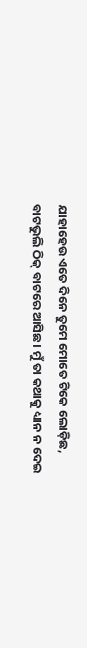ଯାହାହେଉ ଏତେ ଦିନେ ତୁମେ ମୋତେ ଟିକେ ଲୋଡ଼ିଛ, ବାଟଭୁଲି ଠିକ୍‍ ବାଟରେ ଆସିଛ। ମୁଁ ତା କଥାକୁ ଧ୍ୟାନ ନ ଦେଇ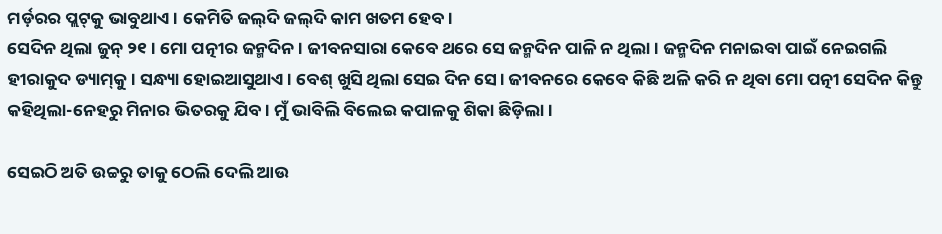ମର୍ଡ଼ରର ପ୍ଲଟ୍‌କୁ ଭାବୁଥାଏ। କେମିତି ଜଲ୍‌ଦି ଜଲ୍‌ଦି କାମ ଖତମ ହେବ।
ସେଦିନ ଥିଲା ଜୁନ୍‍ ୨୧। ମୋ ପତ୍ନୀର ଜନ୍ମଦିନ। ଜୀବନସାରା କେବେ ଥରେ ସେ ଜନ୍ମଦିନ ପାଳି ନ ଥିଲା। ଜନ୍ମଦିନ ମନାଇବା ପାଇଁ ନେଇଗଲି ହୀରାକୁଦ ଡ୍ୟାମ୍‍କୁ। ସନ୍ଧ୍ୟା ହୋଇଆସୁଥାଏ। ବେଶ୍‍ ଖୁସି ଥିଲା ସେଇ ଦିନ ସେ। ଜୀବନରେ କେବେ କିଛି ଅଳି କରି ନ ଥିବା ମୋ ପତ୍ନୀ ସେଦିନ କିନ୍ତୁ କହିଥିଲା-ନେହରୁ ମିନାର ଭିତରକୁ ଯିବ। ମୁଁ ଭାବିଲି ବିଲେଇ କପାଳକୁ ଶିକା ଛିଡ଼ିଲା।

ସେଇଠି ଅତି ଉଚ୍ଚରୁ ତାକୁ ଠେଲି ଦେଲି ଆଉ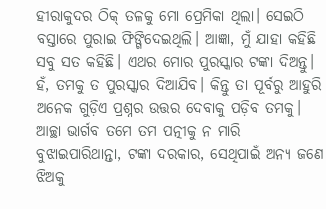ହୀରାକୁଦର ଠିକ୍‍ ତଳକୁ ମୋ ପ୍ରେମିକା ଥିଲା। ସେଇଠି ବସ୍ତାରେ ପୁରାଇ ଫିଙ୍ଗିଦେଇଥିଲି। ଆଜ୍ଞା, ମୁଁ ଯାହା କହିଛି ସବୁ ସତ କହିଛି। ଏଥର ମୋର ପୁରସ୍କାର ଟଙ୍କା ଦିଅନ୍ତୁ। ହଁ, ତମକୁ ତ ପୁରସ୍କାର ଦିଆଯିବ। କିନ୍ତୁ ତା ପୂର୍ବରୁ ଆହୁରି ଅନେକ ଗୁଡ଼ିଏ ପ୍ରଶ୍ନର ଉତ୍ତର ଦେବାକୁ ପଡ଼ିବ ତମକୁ।
ଆଚ୍ଛା ଭାର୍ଗବ ତମେ ତମ ପତ୍ନୀକୁ ନ ମାରି ବୁଝାଇପାରିଥାନ୍ତା, ଟଙ୍କା ଦରକାର, ସେଥିପାଇଁ ଅନ୍ୟ ଜଣେ ଝିଅକୁ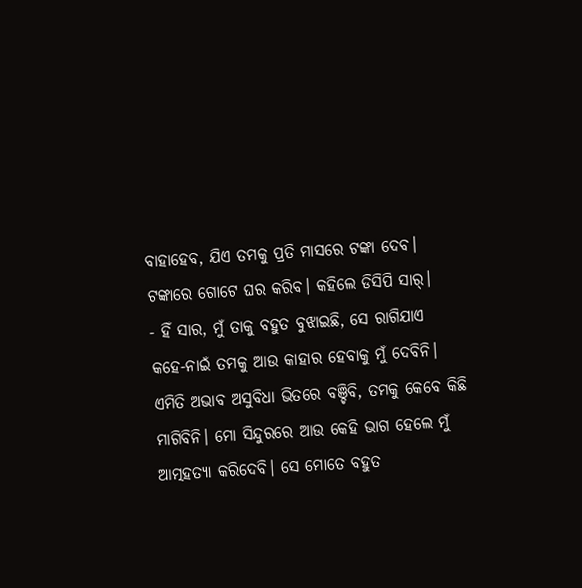ବାହାହେବ, ଯିଏ ତମକୁ ପ୍ରତି ମାସରେ ଟଙ୍କା ଦେବ। ଟଙ୍କାରେ ଗୋଟେ ଘର କରିବ। କହିଲେ ଡିସିପି ସାର୍‍।
- ହିଁ ସାର, ମୁଁ ତାକୁ ବହୁତ ବୁଝାଇଛି, ସେ ରାଗିଯାଏ କହେ-ନାଇଁ ତମକୁ ଆଉ କାହାର ହେବାକୁ ମୁଁ ଦେବିନି। ଏମିତି ଅଭାବ ଅସୁବିଧା ଭିତରେ ବଞ୍ଚିବି, ତମକୁ କେବେ କିଛି ମାଗିବିନି। ମୋ ସିନ୍ଦୁରରେ ଆଉ କେହି ଭାଗ ହେଲେ ମୁଁ ଆତ୍ମହତ୍ୟା କରିଦେବି। ସେ ମୋତେ ବହୁତ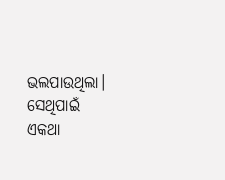ଭଲପାଉଥିଲା। ସେଥିପାଇଁ ଏକଥା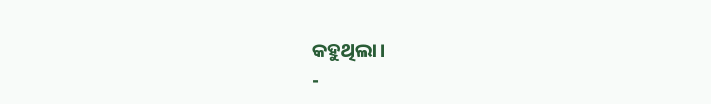କହୁଥିଲା।
-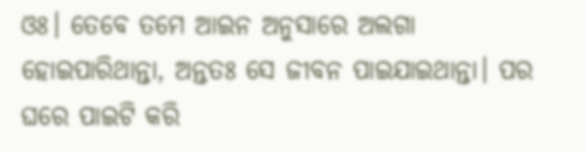ଓଃ। ତେବେ ତମେ ଆଇନ ଅନୁସାରେ ଅଲଗା ହୋଇପାରିଥାନ୍ତା, ଅନ୍ତତଃ ସେ ଜୀବନ ପାଇଯାଇଥାନ୍ତା। ପର ଘରେ ପାଇଟି କରି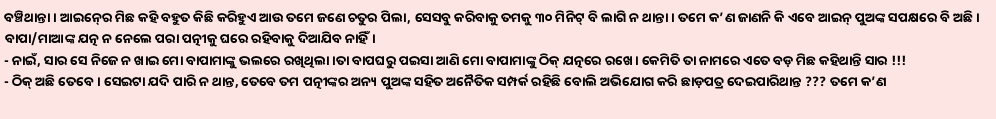ବଞ୍ଚିଥାନ୍ତା। ଆଇନ୍‍ରେ ମିଛ କହି ବହୁତ କିଛି କରିହୁଏ ଆଉ ତମେ ଜଣେ ଚତୁର ପିଲା, ସେସବୁ କରିବାକୁ ତମକୁ ୩୦ ମିନିଟ୍‍ ବି ଲାଗି ନ ଥାନ୍ତା। ତମେ କ’ଣ ଜାଣନି କି ଏବେ ଆଇନ୍‍ ପୁଅଙ୍କ ସପକ୍ଷରେ ବି ଅଛି। ବାପା/ମାଆଙ୍କ ଯତ୍ନ ନ ନେଲେ ପରା ପତ୍ନୀକୁ ଘରେ ରହିବାକୁ ଦିଆଯିବ ନାହିଁ।
- ନାଇଁ, ସାର ସେ ନିଜେ ନ ଖାଇ ମୋ ବାପାମାଙ୍କୁ ଭଲରେ ରଖିଥିଲା।ତା ବାପଘରୁ ପଇସା ଆଣି ମୋ ବାପାମାଙ୍କୁ ଠିକ୍‍ ଯତ୍ନରେ ରଖେ। କେମିତି ତା ନାମରେ ଏତେ ବଡ଼ ମିଛ କହିଥାନ୍ତି ସାର !!!
- ଠିକ୍‍ ଅଛି ତେବେ। ସେଇଟା ଯଦି ପାରି ନ ଥାନ୍ତ, ତେବେ ତମ ପତ୍ନୀଙ୍କର ଅନ୍ୟ ପୁଅଙ୍କ ସହିତ ଅନୈତିକ ସମ୍ପର୍କ ରହିଛି ବୋଲି ଅଭିଯୋଗ କରି ଛାଡ଼ପତ୍ର ଦେଇପାରିଥାନ୍ତ ??? ତମେ କ’ଣ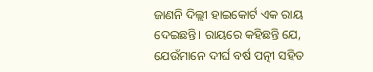ଜାଣନି ଦିଲ୍ଲୀ ହାଇକୋର୍ଟ ଏକ ରାୟ ଦେଇଛନ୍ତି। ରାୟରେ କହିଛନ୍ତି ଯେ, ଯେଉଁମାନେ ଦୀର୍ଘ ବର୍ଷ ପତ୍ନୀ ସହିତ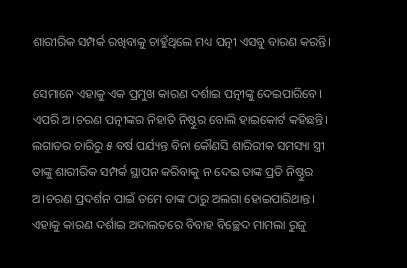ଶାରୀରିକ ସମ୍ପର୍କ ରଖିବାକୁ ଚାହୁଁଥିଲେ ମଧ୍ୟ ପତ୍ନୀ ଏସବୁ ବାରଣ କରନ୍ତି।

ସେମାନେ ଏହାକୁ ଏକ ପ୍ରମୁଖ କାରଣ ଦର୍ଶାଇ ପତ୍ନୀଙ୍କୁ ଦେଇପାରିବେ। ଏପରି ଅ।ଚରଣ ପତ୍ନୀଙ୍କର ନିହାତି ନିଷ୍ଠୁର ବୋଲି ହାଇକୋର୍ଟ କହିଛନ୍ତି। ଲଗାତର ଚାରିରୁ ୫ ବର୍ଷ ପର୍ଯ୍ୟନ୍ତ ବିନା କୌଣସି ଶାରିରୀକ ସମସ୍ୟା ସ୍ତ୍ରୀ ତାଙ୍କୁ ଶାରୀରିକ ସମ୍ପର୍କ ସ୍ଥାପନ କରିବାକୁ ନ ଦେଇ ତାଙ୍କ ପ୍ରତି ନିଷ୍ଠୁର ଅ।ଚରଣ ପ୍ରଦର୍ଶନ ପାଇଁ ତମେ ତାଙ୍କ ଠାରୁ ଅଲଗା ହୋଇପାରିଥାନ୍ତ। ଏହାକୁ କାରଣ ଦର୍ଶାଇ ଅଦାଲତରେ ବିବାହ ବିଚ୍ଛେଦ ମାମଲା ରୁଜୁ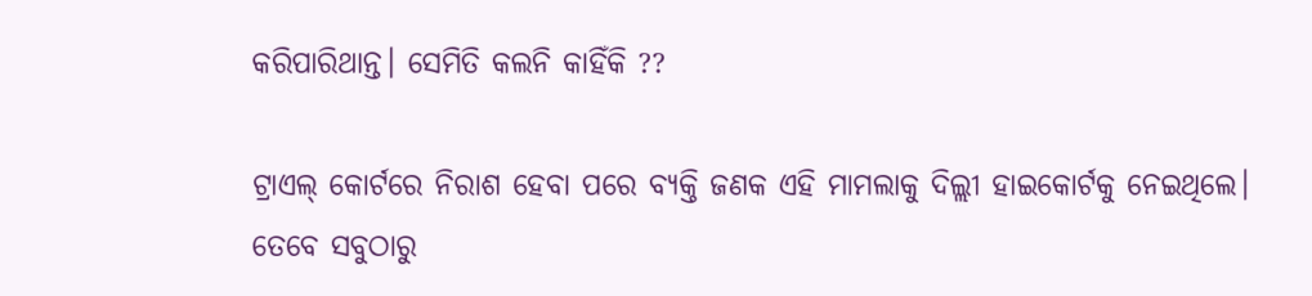କରିପାରିଥାନ୍ତ। ସେମିତି କଲନି କାହିଁକି ??

ଟ୍ରାଏଲ୍‍ କୋର୍ଟରେ ନିରାଶ ହେବା ପରେ ବ୍ୟକ୍ତି ଜଣକ ଏହି ମାମଲାକୁ ଦିଲ୍ଲୀ ହାଇକୋର୍ଟକୁ ନେଇଥିଲେ। ତେବେ ସବୁଠାରୁ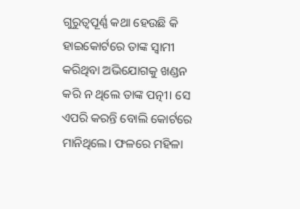ଗୁରୁତ୍ୱପୂର୍ଣ୍ଣ କଥା ହେଉଛି କି ହାଇକୋର୍ଟରେ ତାଙ୍କ ସ୍ୱାମୀ କରିଥିବା ଅଭିଯୋଗକୁ ଖଣ୍ଡନ କରି ନ ଥିଲେ ତାଙ୍କ ପତ୍ନୀ। ସେ ଏପରି କରନ୍ତି ବୋଲି କୋର୍ଟରେ ମାନିଥିଲେ। ଫଳରେ ମହିଳା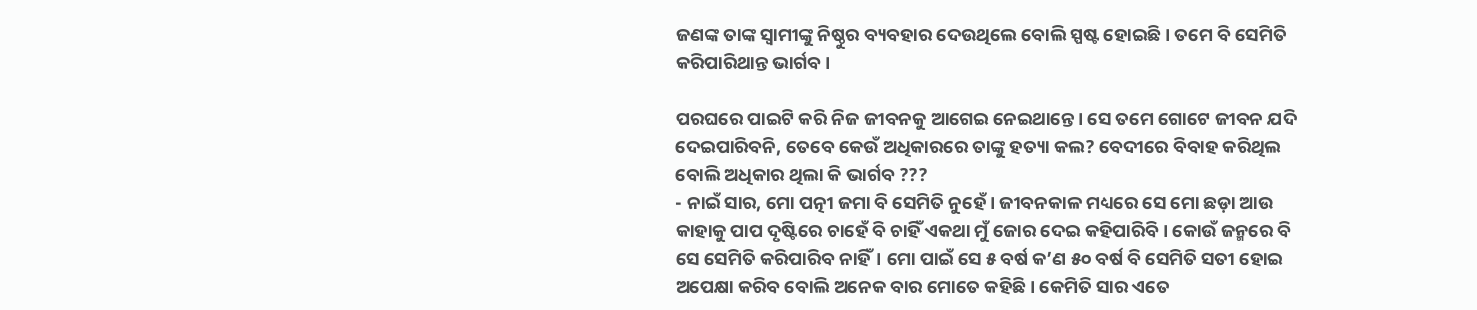ଜଣଙ୍କ ତାଙ୍କ ସ୍ୱାମୀଙ୍କୁ ନିଷ୍ଠୁର ବ୍ୟବହାର ଦେଉଥିଲେ ବୋଲି ସ୍ପଷ୍ଟ ହୋଇଛି। ତମେ ବି ସେମିତି କରିପାରିଥାନ୍ତ ଭାର୍ଗବ।

ପରଘରେ ପାଇଟି କରି ନିଜ ଜୀବନକୁ ଆଗେଇ ନେଇଥାନ୍ତେ। ସେ ତମେ ଗୋଟେ ଜୀବନ ଯଦି ଦେଇପାରିବନି, ତେବେ କେଉଁ ଅଧିକାରରେ ତାଙ୍କୁ ହତ୍ୟା କଲ? ବେଦୀରେ ବିବାହ କରିଥିଲ ବୋଲି ଅଧିକାର ଥିଲା କି ଭାର୍ଗବ ???
- ନାଇଁ ସାର, ମୋ ପତ୍ନୀ ଜମା ବି ସେମିତି ନୁହେଁ। ଜୀବନକାଳ ମଧ୍ୟରେ ସେ ମୋ ଛଡ଼ା ଆଉ କାହାକୁ ପାପ ଦୃଷ୍ଟିରେ ଚାହେଁ ବି ଚାହିଁ ଏକଥା ମୁଁ ଜୋର ଦେଇ କହିପାରିବି। କୋଉଁ ଜନ୍ମରେ ବି ସେ ସେମିତି କରିପାରିବ ନାହିଁ। ମୋ ପାଇଁ ସେ ୫ ବର୍ଷ କ’ଣ ୫୦ ବର୍ଷ ବି ସେମିତି ସତୀ ହୋଇ ଅପେକ୍ଷା କରିବ ବୋଲି ଅନେକ ବାର ମୋତେ କହିଛି। କେମିତି ସାର ଏତେ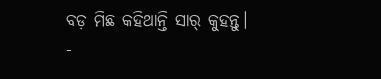ବଡ଼ ମିଛ କହିଥାନ୍ତି ସାର୍‍ କୁହନ୍ତୁ।
-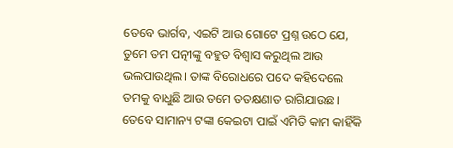ତେବେ ଭାର୍ଗବ, ଏଇଟି ଆଉ ଗୋଟେ ପ୍ରଶ୍ନ ଉଠେ ଯେ, ତୁମେ ତମ ପତ୍ନୀଙ୍କୁ ବହୁତ ବିଶ୍ୱାସ କରୁଥିଲ ଆଉ ଭଲପାଉଥିଲ। ତାଙ୍କ ବିରୋଧରେ ପଦେ କହିଦେଲେ ତମକୁ ବାଧୁଛି ଆଉ ତମେ ତତକ୍ଷଣାତ ରାଗିଯାଉଛ। ତେବେ ସାମାନ୍ୟ ଟଙ୍କା କେଇଟା ପାଇଁ ଏମିତି କାମ କାହିଁକି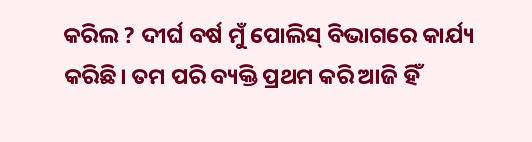କରିଲ ? ଦୀର୍ଘ ବର୍ଷ ମୁଁ ପୋଲିସ୍‍ ବିଭାଗରେ କାର୍ଯ୍ୟ କରିଛି। ତମ ପରି ବ୍ୟକ୍ତି ପ୍ରଥମ କରି ଆଜି ହିଁ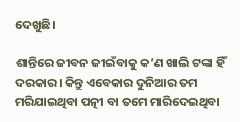ଦେଖୁଛି।

ଶାନ୍ତିରେ ଜୀବନ ଜୀଇଁବାକୁ କ’ଣ ଖାଲି ଟଙ୍କା ହିଁ ଦରକାର। କିନ୍ତୁ ଏବେକାର ଦୁନିଆର ତମ ମରିଯାଇଥିବା ପତ୍ନୀ ବା ତମେ ମାରିଦେଇଥିବା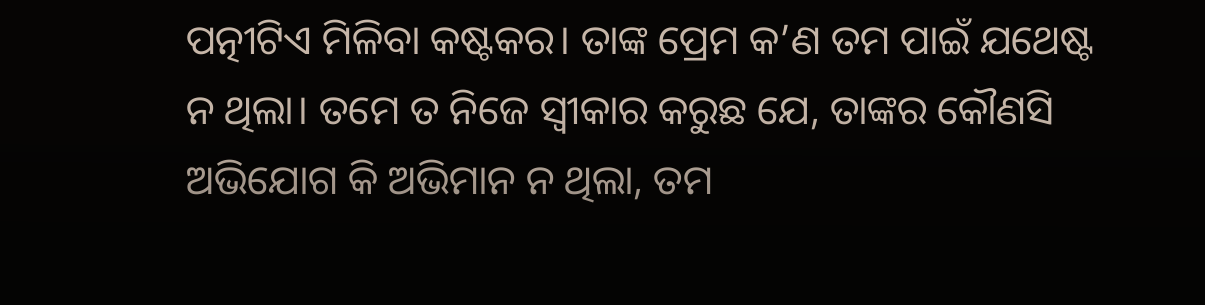ପତ୍ନୀଟିଏ ମିଳିବା କଷ୍ଟକର। ତାଙ୍କ ପ୍ରେମ କ’ଣ ତମ ପାଇଁ ଯଥେଷ୍ଟ ନ ଥିଲା। ତମେ ତ ନିଜେ ସ୍ୱୀକାର କରୁଛ ଯେ, ତାଙ୍କର କୌଣସି ଅଭିଯୋଗ କି ଅଭିମାନ ନ ଥିଲା, ତମ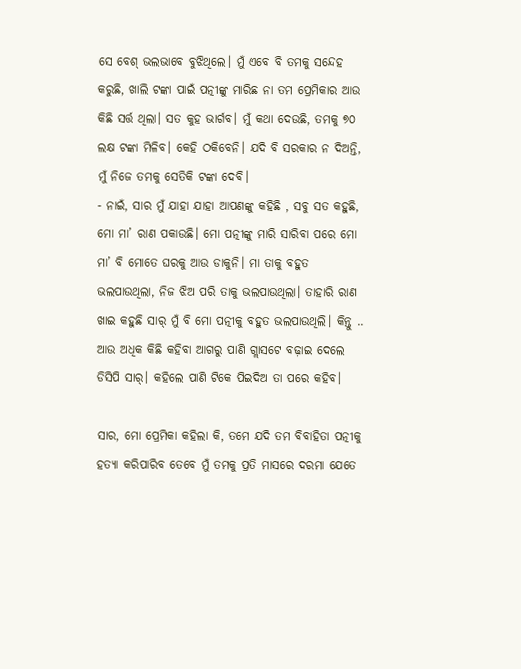ସେ ବେଶ୍‍ ଭଲଭାବେ ବୁଝିଥିଲେ। ମୁଁ ଏବେ ବି ତମକୁ ସନ୍ଦେହ କରୁଛି, ଖାଲି ଟଙ୍କା ପାଇଁ ପତ୍ନୀଙ୍କୁ ମାରିଛ ନା ତମ ପ୍ରେମିକାର ଆଉ କିଛି ସର୍ତ୍ତ ଥିଲା। ସତ କୁହ ଭାର୍ଗବ। ମୁଁ କଥା ଦେଉଛି, ତମକୁ ୭୦ ଲକ୍ଷ ଟଙ୍କା ମିଳିବ। କେହି ଠକିବେନି। ଯଦି ବି ସରକାର ନ ଦିଅନ୍ତି, ମୁଁ ନିଜେ ତମକୁ ସେତିକି ଟଙ୍କା ଦେବି।
- ନାଇଁ, ସାର ମୁଁ ଯାହା ଯାହା ଆପଣଙ୍କୁ କହିଛି , ସବୁ ସତ କହୁଛି, ମୋ ମା’ ରାଣ ପକାଉଛି। ମୋ ପତ୍ନୀଙ୍କୁ ମାରି ସାରିବା ପରେ ମୋ ମା’ ବି ମୋତେ ଘରକୁ ଆଉ ଡାକୁନି। ମା ତାକୁ ବହୁତ ଭଲପାଉଥିଲା, ନିଜ ଝିଅ ପରି ତାକୁ ଭଲପାଉଥିଲା। ତାହାରି ରାଣ ଖାଇ କହୁଛି ସାର୍‍ ମୁଁ ବି ମୋ ପତ୍ନୀକୁ ବହୁତ ଭଲପାଉଥିଲି। କିନ୍ତୁ .. ଆଉ ଅଧିକ କିଛି କହିବା ଆଗରୁ ପାଣି ଗ୍ଲାସଟେ ବଢ଼ାଇ ଦେଲେ ଡିସିପି ସାର୍‍। କହିଲେ ପାଣି ଟିକେ ପିଇଦିଅ ତା ପରେ କହିବ।

ସାର, ମୋ ପ୍ରେମିକା କହିଲା କି, ତମେ ଯଦି ତମ ବିବାହିତା ପତ୍ନୀକୁ ହତ୍ୟା କରିପାରିବ ତେବେ ମୁଁ ତମକୁ ପ୍ରତି ମାସରେ ଦରମା ଯେତେ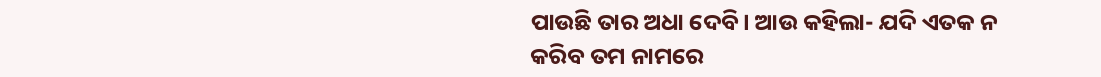ପାଉଛି ତାର ଅଧା ଦେବି। ଆଉ କହିଲା- ଯଦି ଏତକ ନ କରିବ ତମ ନାମରେ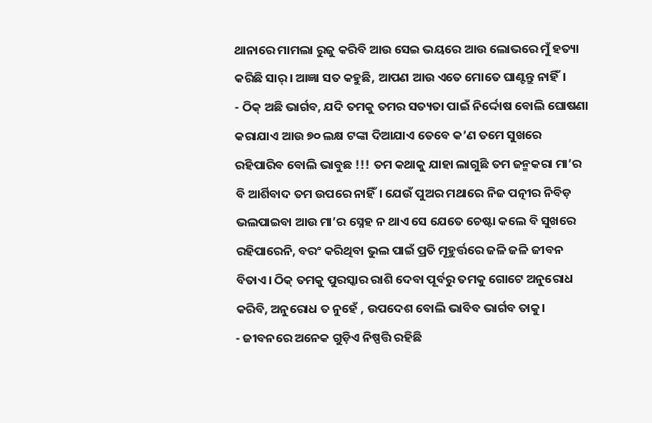ଥାନାରେ ମାମଲା ରୁଜୁ କରିବି ଆଉ ସେଇ ଭୟରେ ଆଉ ଲୋଭରେ ମୁଁ ହତ୍ୟା କରିଛି ସାର୍‍। ଆଜ୍ଞା ସତ କହୁଛି, ଆପଣ ଆଉ ଏତେ ମୋତେ ଘାଣ୍ଟନ୍ତୁ ନାହିଁ।
- ଠିକ୍‍ ଅଛି ଭାର୍ଗବ, ଯଦି ତମକୁ ତମର ସତ୍ୟତା ପାଇଁ ନିର୍ଦ୍ଦୋଷ ବୋଲି ଘୋଷଣା କରାଯାଏ ଆଉ ୭୦ ଲକ୍ଷ ଟଙ୍କା ଦିଆଯାଏ ତେବେ କ’ଣ ତମେ ସୁଖରେ ରହିପାରିବ ବୋଲି ଭାବୁଛ !!! ତମ କଥାକୁ ଯାହା ଲାଗୁଛି ତମ ଜନ୍ମକରା ମା’ର ବି ଆର୍ଶିବାଦ ତମ ଉପରେ ନାହିଁ। ଯେଉଁ ପୁଅର ମଥାରେ ନିଜ ପତ୍ନୀର ନିବିଡ଼ ଭଲପାଇବା ଆଉ ମା’ର ସ୍ନେହ ନ ଥାଏ ସେ ଯେତେ ଚେଷ୍ଟା କଲେ ବି ସୁଖରେ ରହିପାରେନି, ବରଂ କରିଥିବା ଭୁଲ ପାଇଁ ପ୍ରତି ମୂହୁର୍ତ୍ତରେ ଜଳି ଜଳି ଜୀବନ ବିତାଏ। ଠିକ୍‍ ତମକୁ ପୁରସ୍କାର ରାଶି ଦେବା ପୂର୍ବରୁ ତମକୁ ଗୋଟେ ଅନୁରୋଧ କରିବି, ଅନୁରୋଧ ତ ନୁହେଁ , ଉପଦେଶ ବୋଲି ଭାବିବ ଭାର୍ଗବ ତାକୁ।
- ଜୀବନରେ ଅନେକ ଗୁଡ଼ିଏ ନିଷ୍ପତ୍ତି ରହିଛି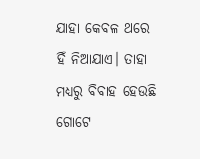ଯାହା କେବଳ ଥରେ ହିଁ ନିଆଯାଏ। ତାହା ମଧ୍ୟରୁ ବିବାହ ହେଉଛି ଗୋଟେ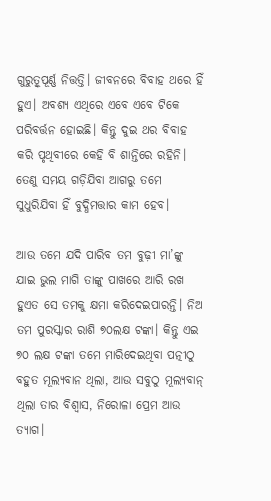ଗୁରୁତ୍ୱୂପୂର୍ଣ୍ଣ ନିତ୍ତତ୍ତି। ଜୀବନରେ ବିବାହ ଥରେ ହିଁ ହୁଏ। ଅବଶ୍ୟ ଏଥିରେ ଏବେ ଏବେ ଟିକେ ପରିବର୍ତ୍ତନ ହୋଇଛି। କିନ୍ତୁ ଦୁଇ ଥର ବିବାହ କରି ପୃଥିବୀରେ କେହି ବି ଶାନ୍ତିରେ ରହିନି। ତେଣୁ ସମୟ ଗଡ଼ିଯିବା ଆଗରୁ ତମେ ସୁଧୁରିଯିବା ହିଁ ବୁଦ୍ଧିମତ୍ତାର କାମ ହେବ।

ଆଉ ତମେ ଯଦି ପାରିବ ତମ ବୁଢ଼ୀ ମା’ଙ୍କୁ ଯାଇ ଭୁଲ ମାଗି ତାଙ୍କୁ ପାଖରେ ଆରି ରଖ ହୁଏତ ସେ ତମକୁ କ୍ଷମା କରିଦେଇପାରନ୍ତି। ନିଅ ତମ ପୁରସ୍କାର ରାଶି ୭୦ଲକ୍ଷ ଟଙ୍କା। କିନ୍ତୁ ଏଇ ୭୦ ଲକ୍ଷ ଟଙ୍କା ତମେ ମାରିଦେଇଥିବା ପତ୍ନୀଠୁ ବହୁତ ମୂଲ୍ୟବାନ ଥିଲା, ଆଉ ସବୁଠୁ ମୂଲ୍ୟବାନ୍‍ ଥିଲା ତାର ବିଶ୍ୱାସ, ନିରୋଳା ପ୍ରେମ ଆଉ ତ୍ୟାଗ।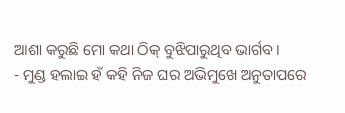ଆଶା କରୁଛି ମୋ କଥା ଠିକ୍‍ ବୁଝିପାରୁଥିବ ଭାର୍ଗବ।
- ମୁଣ୍ଡ ହଲାଇ ହଁ କହି ନିଜ ଘର ଅଭିମୁଖେ ଅନୁତାପରେ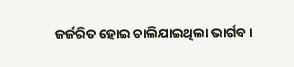ଜର୍ଜରିତ ହୋଇ ଚାଲିଯାଇଥିଲା ଭାର୍ଗବ।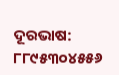ଦୂରଭାଷ: ୮୮୯୫୩୦୪୫୫୬